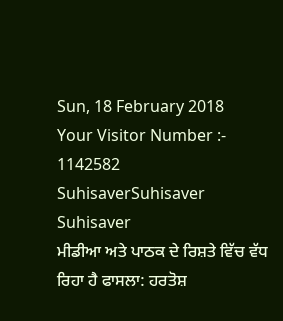Sun, 18 February 2018
Your Visitor Number :-   1142582
SuhisaverSuhisaver Suhisaver
ਮੀਡੀਆ ਅਤੇ ਪਾਠਕ ਦੇ ਰਿਸ਼ਤੇ ਵਿੱਚ ਵੱਧ ਰਿਹਾ ਹੈ ਫਾਸਲਾ: ਹਰਤੋਸ਼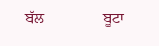ਬੱਲ               ਬੂਟਾ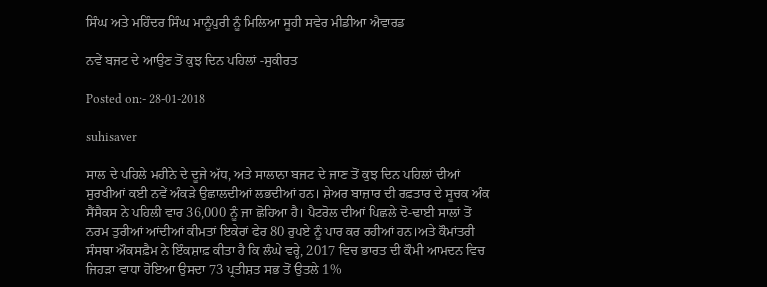ਸਿੰਘ ਅਤੇ ਮਹਿੰਦਰ ਸਿੰਘ ਮਾਨੂੰਪੁਰੀ ਨੂੰ ਮਿਲਿਆ ਸੂਹੀ ਸਵੇਰ ਮੀਡੀਆ ਐਵਾਰਡ

ਨਵੇਂ ਬਜਟ ਦੇ ਆਉਣ ਤੋਂ ਕੁਝ ਦਿਨ ਪਹਿਲਾਂ -ਸੁਕੀਰਤ

Posted on:- 28-01-2018

suhisaver

ਸਾਲ ਦੇ ਪਹਿਲੇ ਮਹੀਨੇ ਦੇ ਦੂਜੇ ਅੱਧ, ਅਤੇ ਸਾਲਾਨਾ ਬਜਟ ਦੇ ਜਾਣ ਤੋਂ ਕੁਝ ਦਿਨ ਪਹਿਲਾਂ ਦੀਆਂ ਸੁਰਖੀਆਂ ਕਈ ਨਵੇਂ ਅੰਕੜੇ ਉਛਾਲਦੀਆਂ ਲਭਦੀਆਂ ਹਨ। ਸ਼ੇਅਰ ਬਾਜ਼ਾਰ ਦੀ ਰਫ਼ਤਾਰ ਦੇ ਸੂਚਕ ਅੰਕ ਸੈਂਸੈਕਸ ਨੇ ਪਹਿਲੀ ਵਾਰ 36,000 ਨੂੰ ਜਾ ਛੋਹਿਆ ਹੈ। ਪੈਟਰੋਲ ਦੀਆਂ ਪਿਛਲੇ ਦੋ-ਢਾਈ ਸਾਲਾਂ ਤੋਂ ਨਰਮ ਤੁਰੀਆਂ ਆਂਦੀਆਂ ਕੀਮਤਾਂ ਇਕੇਰਾਂ ਫੇਰ 80 ਰੁਪਏ ਨੂੰ ਪਾਰ ਕਰ ਰਹੀਆਂ ਹਨ।ਅਤੇ ਕੌਮਾਂਤਰੀ ਸੰਸਥਾ ਔਕਸਫ਼ੈਮ ਨੇ ਇੰਕਸ਼ਾਫ਼ ਕੀਤਾ ਹੈ ਕਿ ਲੰਘੇ ਵਰ੍ਹੇ, 2017 ਵਿਚ ਭਾਰਤ ਦੀ ਕੌਮੀ ਆਮਦਨ ਵਿਚ ਜਿਹੜਾ ਵਾਧਾ ਹੋਇਆ ਉਸਦਾ 73 ਪ੍ਰਤੀਸ਼ਤ ਸਭ ਤੋਂ ਉਤਲੇ 1%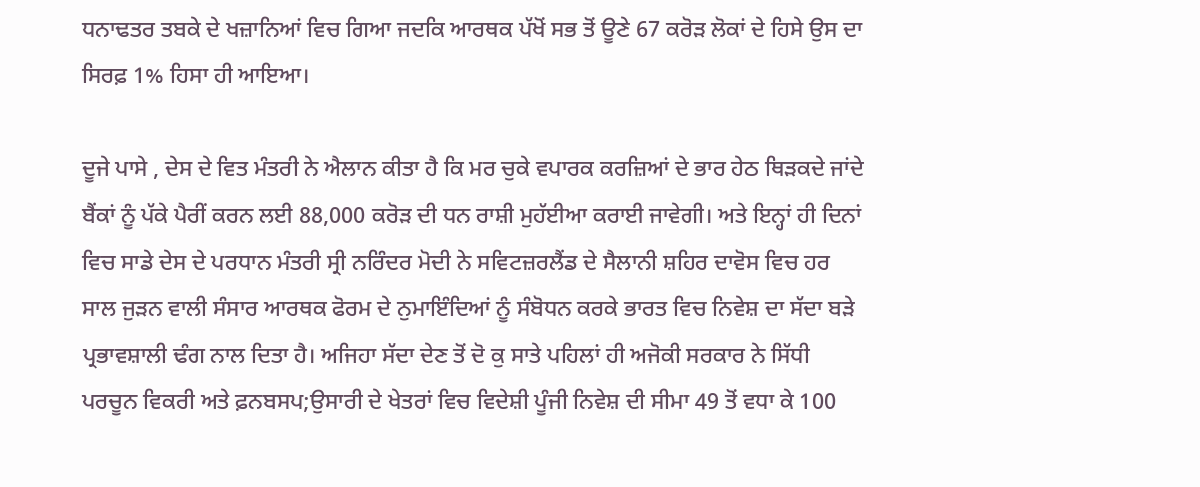ਧਨਾਢਤਰ ਤਬਕੇ ਦੇ ਖਜ਼ਾਨਿਆਂ ਵਿਚ ਗਿਆ ਜਦਕਿ ਆਰਥਕ ਪੱਖੋਂ ਸਭ ਤੋਂ ਊਣੇ 67 ਕਰੋੜ ਲੋਕਾਂ ਦੇ ਹਿਸੇ ਉਸ ਦਾ ਸਿਰਫ਼ 1% ਹਿਸਾ ਹੀ ਆਇਆ।

ਦੂਜੇ ਪਾਸੇ , ਦੇਸ ਦੇ ਵਿਤ ਮੰਤਰੀ ਨੇ ਐਲਾਨ ਕੀਤਾ ਹੈ ਕਿ ਮਰ ਚੁਕੇ ਵਪਾਰਕ ਕਰਜ਼ਿਆਂ ਦੇ ਭਾਰ ਹੇਠ ਥਿੜਕਦੇ ਜਾਂਦੇ ਬੈਂਕਾਂ ਨੂੰ ਪੱਕੇ ਪੈਰੀਂ ਕਰਨ ਲਈ 88,000 ਕਰੋੜ ਦੀ ਧਨ ਰਾਸ਼ੀ ਮੁਹੱਈਆ ਕਰਾਈ ਜਾਵੇਗੀ। ਅਤੇ ਇਨ੍ਹਾਂ ਹੀ ਦਿਨਾਂ ਵਿਚ ਸਾਡੇ ਦੇਸ ਦੇ ਪਰਧਾਨ ਮੰਤਰੀ ਸ੍ਰੀ ਨਰਿੰਦਰ ਮੋਦੀ ਨੇ ਸਵਿਟਜ਼ਰਲੈਂਡ ਦੇ ਸੈਲਾਨੀ ਸ਼ਹਿਰ ਦਾਵੋਸ ਵਿਚ ਹਰ ਸਾਲ ਜੁੜਨ ਵਾਲੀ ਸੰਸਾਰ ਆਰਥਕ ਫੋਰਮ ਦੇ ਨੁਮਾਇੰਦਿਆਂ ਨੂੰ ਸੰਬੋਧਨ ਕਰਕੇ ਭਾਰਤ ਵਿਚ ਨਿਵੇਸ਼ ਦਾ ਸੱਦਾ ਬੜੇ ਪ੍ਰਭਾਵਸ਼ਾਲੀ ਢੰਗ ਨਾਲ ਦਿਤਾ ਹੈ। ਅਜਿਹਾ ਸੱਦਾ ਦੇਣ ਤੋਂ ਦੋ ਕੁ ਸਾਤੇ ਪਹਿਲਾਂ ਹੀ ਅਜੋਕੀ ਸਰਕਾਰ ਨੇ ਸਿੱਧੀ ਪਰਚੂਨ ਵਿਕਰੀ ਅਤੇ ਫ਼ਨਬਸਪ;ਉਸਾਰੀ ਦੇ ਖੇਤਰਾਂ ਵਿਚ ਵਿਦੇਸ਼ੀ ਪੂੰਜੀ ਨਿਵੇਸ਼ ਦੀ ਸੀਮਾ 49 ਤੋਂ ਵਧਾ ਕੇ 100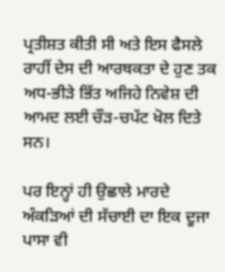ਪ੍ਰਤੀਸ਼ਤ ਕੀਤੀ ਸੀ ਅਤੇ ਇਸ ਫੈਸਲੇ ਰਾਹੀਂ ਦੇਸ ਦੀ ਆਰਥਕਤਾ ਦੇ ਹੁਣ ਤਕ ਅਧ-ਭੀੜੇ ਭਿੱਤ ਅਜਿਹੇ ਨਿਵੇਸ਼ ਦੀ ਆਮਦ ਲਈ ਚੌੜ-ਚਪੱਟ ਖੋਲ ਦਿਤੇ ਸਨ।

ਪਰ ਇਨ੍ਹਾਂ ਹੀ ਉਛਾਲੇ ਮਾਰਦੇ ਅੰਕੜਿਆਂ ਦੀ ਸੱਚਾਈ ਦਾ ਇਕ ਦੂਜਾ ਪਾਸਾ ਵੀ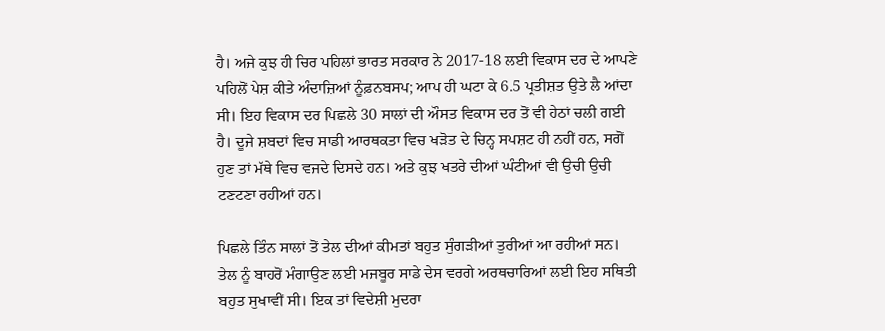ਹੈ। ਅਜੇ ਕੁਝ ਹੀ ਚਿਰ ਪਹਿਲਾਂ ਭਾਰਤ ਸਰਕਾਰ ਨੇ 2017-18 ਲਈ ਵਿਕਾਸ ਦਰ ਦੇ ਆਪਣੇ ਪਹਿਲੋਂ ਪੇਸ਼ ਕੀਤੇ ਅੰਦਾਜ਼ਿਆਂ ਨੂੰਫ਼ਨਬਸਪ; ਆਪ ਹੀ ਘਟਾ ਕੇ 6.5 ਪ੍ਰਤੀਸ਼ਤ ਉਤੇ ਲੈ ਆਂਦਾ ਸੀ। ਇਹ ਵਿਕਾਸ ਦਰ ਪਿਛਲੇ 30 ਸਾਲਾਂ ਦੀ ਔਸਤ ਵਿਕਾਸ ਦਰ ਤੋਂ ਵੀ ਹੇਠਾਂ ਚਲੀ ਗਈ ਹੈ। ਦੂਜੇ ਸ਼ਬਦਾਂ ਵਿਚ ਸਾਡੀ ਆਰਥਕਤਾ ਵਿਚ ਖੜੋਤ ਦੇ ਚਿਨ੍ਹ ਸਪਸ਼ਟ ਹੀ ਨਹੀਂ ਹਨ, ਸਗੋਂ ਹੁਣ ਤਾਂ ਮੱਥੇ ਵਿਚ ਵਜਦੇ ਦਿਸਦੇ ਹਨ। ਅਤੇ ਕੁਝ ਖਤਰੇ ਦੀਆਂ ਘੰਟੀਆਂ ਵੀ ਉਚੀ ਉਚੀ ਟਣਟਣਾ ਰਹੀਆਂ ਹਨ।

ਪਿਛਲੇ ਤਿੰਨ ਸਾਲਾਂ ਤੋਂ ਤੇਲ ਦੀਆਂ ਕੀਮਤਾਂ ਬਹੁਤ ਸੁੰਗੜੀਆਂ ਤੁਰੀਆਂ ਆ ਰਹੀਆਂ ਸਨ। ਤੇਲ ਨੂੰ ਬਾਹਰੋਂ ਮੰਗਾਉਣ ਲਈ ਮਜਬੂਰ ਸਾਡੇ ਦੇਸ ਵਰਗੇ ਅਰਥਚਾਰਿਆਂ ਲਈ ਇਹ ਸਥਿਤੀ ਬਹੁਤ ਸੁਖਾਵੀਂ ਸੀ। ਇਕ ਤਾਂ ਵਿਦੇਸ਼ੀ ਮੁਦਰਾ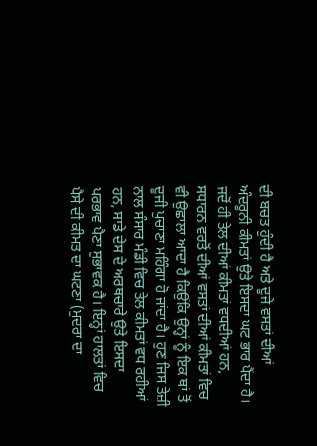ਦੀ ਬਚਤ ਹੁੰਦੀ ਹੈ ਅਤੇ ਦੂਜੇ ਵਸਤਾਂ ਦੀਆਂ ਅੰਦਰੂਨੀ ਕੀਮਤਾਂ ਉਤੇ ਇਸਦਾ ਘਟ ਭਾਰ ਪੈਂਦਾ ਹੈ। ਜਦੋਂ ਹੀ ਤੇਲ ਦੀਆਂ ਕੀਮਤਾਂ ਵਧਦੀਆਂ ਹਨ, ਸਧਾਰਨ ਵਰਤੋਂ ਦੀਆਂ ਵਸਤਾਂ ਦੀਆਂ ਕੀਮਤਾਂ ਵਿਚ ਵੀ ਉਛਾਲਾ ਆਦਾ ਹੈ ਕਿਉਂਕਿ ਉਨ੍ਹਾਂ ਨੂੰ ਇਕ ਥਾਂ ਤੋਂ ਦੂਜੀ ਪੁਚਾਣਾ ਮਹਿੰਗਾ ਹੋ ਜਾਂਦਾ ਹੈ। ਹੁਣ ਜਿਸ ਤੇਜ਼ੀ ਨਾਲ ਸੰਸਾਰ ਮੰਡੀ ਵਿਚ ਤੇਲ ਕੀਮਤਾਂ ਵਧ ਰਹੀਆਂ ਹਨ, ਸਾਡੇ ਦੇਸ ਦੇ ਅਰਥਚਾਰੇ ਉਤੇ ਇਸਦਾ ਪਰਭਾਵ ਪੈਣਾ ਸੁਭਾਵਕ ਹੈ। ਇਨ੍ਹਾਂ ਹਾਲਤਾਂ ਵਿਚ ਪੈਸੇ ਦੀ ਕੀਮਤ ਦਾ ਘਟਣਾ (ਮੁਦਰਾ ਦਾ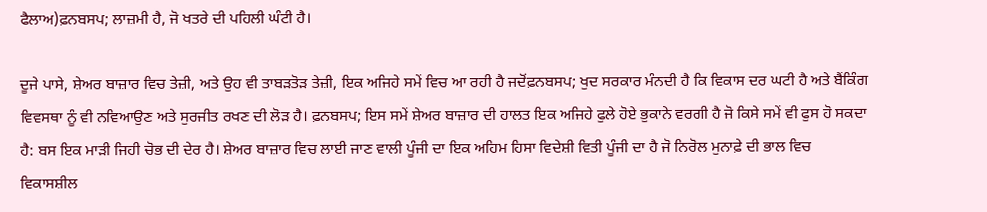ਫੈਲਾਅ)ਫ਼ਨਬਸਪ; ਲਾਜ਼ਮੀ ਹੈ, ਜੋ ਖਤਰੇ ਦੀ ਪਹਿਲੀ ਘੰਟੀ ਹੈ।

ਦੂਜੇ ਪਾਸੇ, ਸ਼ੇਅਰ ਬਾਜ਼ਾਰ ਵਿਚ ਤੇਜ਼ੀ, ਅਤੇ ਉਹ ਵੀ ਤਾਬੜਤੋੜ ਤੇਜ਼ੀ, ਇਕ ਅਜਿਹੇ ਸਮੇਂ ਵਿਚ ਆ ਰਹੀ ਹੈ ਜਦੋਂਫ਼ਨਬਸਪ; ਖੁਦ ਸਰਕਾਰ ਮੰਨਦੀ ਹੈ ਕਿ ਵਿਕਾਸ ਦਰ ਘਟੀ ਹੈ ਅਤੇ ਬੈਂਕਿੰਗ ਵਿਵਸਥਾ ਨੂੰ ਵੀ ਨਵਿਆਉਣ ਅਤੇ ਸੁਰਜੀਤ ਰਖਣ ਦੀ ਲੋੜ ਹੈ। ਫ਼ਨਬਸਪ; ਇਸ ਸਮੇਂ ਸ਼ੇਅਰ ਬਾਜ਼ਾਰ ਦੀ ਹਾਲਤ ਇਕ ਅਜਿਹੇ ਫੁਲੇ ਹੋਏ ਭੁਕਾਨੇ ਵਰਗੀ ਹੈ ਜੋ ਕਿਸੇ ਸਮੇਂ ਵੀ ਫੁਸ ਹੋ ਸਕਦਾ ਹੈ: ਬਸ ਇਕ ਮਾੜੀ ਜਿਹੀ ਚੋਭ ਦੀ ਦੇਰ ਹੈ। ਸ਼ੇਅਰ ਬਾਜ਼ਾਰ ਵਿਚ ਲਾਈ ਜਾਣ ਵਾਲੀ ਪੂੰਜੀ ਦਾ ਇਕ ਅਹਿਮ ਹਿਸਾ ਵਿਦੇਸ਼ੀ ਵਿਤੀ ਪੂੰਜੀ ਦਾ ਹੈ ਜੋ ਨਿਰੋਲ ਮੁਨਾਫ਼ੇ ਦੀ ਭਾਲ ਵਿਚ ਵਿਕਾਸਸ਼ੀਲ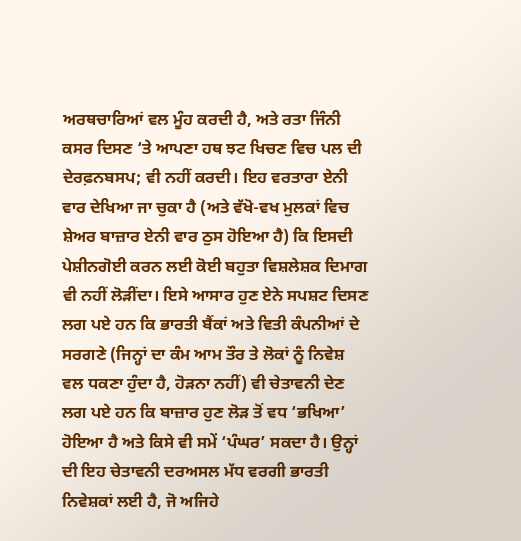ਅਰਥਚਾਰਿਆਂ ਵਲ ਮੂੰਹ ਕਰਦੀ ਹੈ, ਅਤੇ ਰਤਾ ਜਿੰਨੀ ਕਸਰ ਦਿਸਣ ‘ਤੇ ਆਪਣਾ ਹਥ ਝਟ ਖਿਚਣ ਵਿਚ ਪਲ ਦੀ ਦੇਰਫ਼ਨਬਸਪ; ਵੀ ਨਹੀਂ ਕਰਦੀ। ਇਹ ਵਰਤਾਰਾ ਏਨੀ ਵਾਰ ਦੇਖਿਆ ਜਾ ਚੁਕਾ ਹੈ (ਅਤੇ ਵੱਖੋ-ਵਖ ਮੁਲਕਾਂ ਵਿਚ ਸ਼ੇਅਰ ਬਾਜ਼ਾਰ ਏਨੀ ਵਾਰ ਠੁਸ ਹੋਇਆ ਹੈ) ਕਿ ਇਸਦੀ ਪੇਸ਼ੀਨਗੋਈ ਕਰਨ ਲਈ ਕੋਈ ਬਹੁਤਾ ਵਿਸ਼ਲੇਸ਼ਕ ਦਿਮਾਗ ਵੀ ਨਹੀਂ ਲੋੜੀਂਦਾ। ਇਸੇ ਆਸਾਰ ਹੁਣ ਏਨੇ ਸਪਸ਼ਟ ਦਿਸਣ ਲਗ ਪਏ ਹਨ ਕਿ ਭਾਰਤੀ ਬੈਂਕਾਂ ਅਤੇ ਵਿਤੀ ਕੰਪਨੀਆਂ ਦੇ ਸਰਗਣੇ (ਜਿਨ੍ਹਾਂ ਦਾ ਕੰਮ ਆਮ ਤੌਰ ਤੇ ਲੋਕਾਂ ਨੂੰ ਨਿਵੇਸ਼ ਵਲ ਧਕਣਾ ਹੁੰਦਾ ਹੈ, ਹੋੜਨਾ ਨਹੀਂ) ਵੀ ਚੇਤਾਵਨੀ ਦੇਣ ਲਗ ਪਏ ਹਨ ਕਿ ਬਾਜ਼ਾਰ ਹੁਣ ਲੋੜ ਤੋਂ ਵਧ ‘ਭਖਿਆ’ ਹੋਇਆ ਹੈ ਅਤੇ ਕਿਸੇ ਵੀ ਸਮੇਂ ‘ਪੰਘਰ’ ਸਕਦਾ ਹੈ। ਉਨ੍ਹਾਂ ਦੀ ਇਹ ਚੇਤਾਵਨੀ ਦਰਅਸਲ ਮੱਧ ਵਰਗੀ ਭਾਰਤੀ ਨਿਵੇਸ਼ਕਾਂ ਲਈ ਹੈ, ਜੋ ਅਜਿਹੇ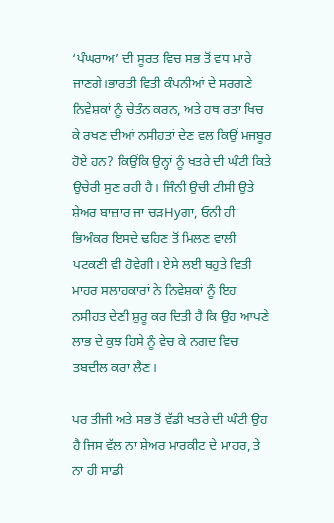‘ਪੰਘਰਾਅ’ ਦੀ ਸੂਰਤ ਵਿਚ ਸਭ ਤੋਂ ਵਧ ਮਾਰੇ ਜਾਣਗੇ।ਭਾਰਤੀ ਵਿਤੀ ਕੰਪਨੀਆਂ ਦੇ ਸਰਗਣੇ ਨਿਵੇਸ਼ਕਾਂ ਨੂੰ ਚੇਤੰਨ ਕਰਨ, ਅਤੇ ਹਥ ਰਤਾ ਖਿਚ ਕੇ ਰਖਣ ਦੀਆਂ ਨਸੀਹਤਾਂ ਦੇਣ ਵਲ ਕਿਉਂ ਮਜਬੂਰ ਹੋਏ ਹਨ? ਕਿਉਂਕਿ ਉਨ੍ਹਾਂ ਨੂੰ ਖਤਰੇ ਦੀ ਘੰਟੀ ਕਿਤੇ ਉਚੇਰੀ ਸੁਣ ਰਹੀ ਹੈ। ਜਿੰਨੀ ਉਚੀ ਟੀਸੀ ਉਤੇ ਸ਼ੇਅਰ ਬਾਜ਼ਾਰ ਜਾ ਚੜHyਗਾ, ਓਨੀ ਹੀ ਭਿਅੰਕਰ ਇਸਦੇ ਢਹਿਣ ਤੋਂ ਮਿਲਣ ਵਾਲੀ ਪਟਕਣੀ ਵੀ ਹੋਵੇਗੀ। ਏਸੇ ਲਈ ਬਹੁਤੇ ਵਿਤੀ ਮਾਹਰ ਸਲਾਹਕਾਰਾਂ ਨੇ ਨਿਵੇਸ਼ਕਾਂ ਨੂੰ ਇਹ ਨਸੀਹਤ ਦੇਣੀ ਸ਼ੁਰੂ ਕਰ ਦਿਤੀ ਹੈ ਕਿ ਉਹ ਆਪਣੇ ਲਾਭ ਦੇ ਕੁਝ ਹਿਸੇ ਨੂੰ ਵੇਚ ਕੇ ਨਗਦ ਵਿਚ ਤਬਦੀਲ ਕਰਾ ਲੈਣ।

ਪਰ ਤੀਜੀ ਅਤੇ ਸਭ ਤੋਂ ਵੱਡੀ ਖਤਰੇ ਦੀ ਘੰਟੀ ਉਹ ਹੈ ਜਿਸ ਵੱਲ ਨਾ ਸ਼ੇਅਰ ਮਾਰਕੀਟ ਦੇ ਮਾਹਰ, ਤੇ ਨਾ ਹੀ ਸਾਡੀ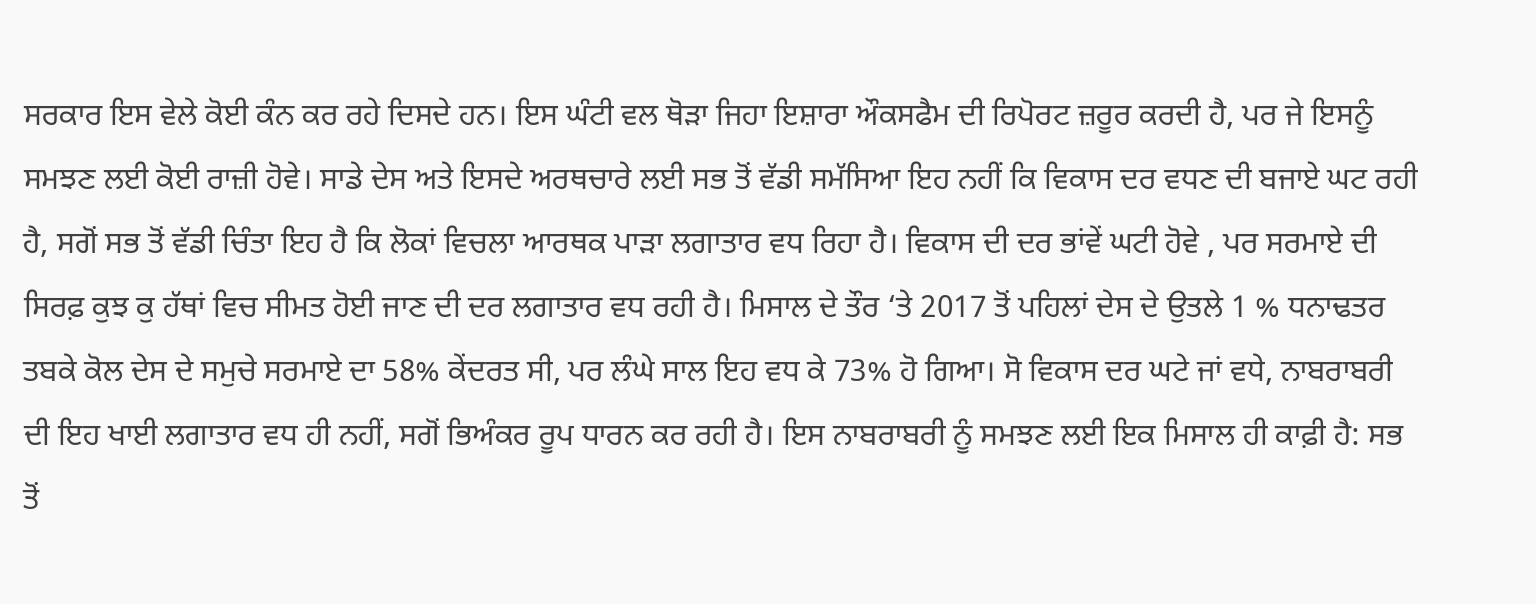ਸਰਕਾਰ ਇਸ ਵੇਲੇ ਕੋਈ ਕੰਨ ਕਰ ਰਹੇ ਦਿਸਦੇ ਹਨ। ਇਸ ਘੰਟੀ ਵਲ ਥੋੜਾ ਜਿਹਾ ਇਸ਼ਾਰਾ ਔਕਸਫੈਮ ਦੀ ਰਿਪੋਰਟ ਜ਼ਰੂਰ ਕਰਦੀ ਹੈ, ਪਰ ਜੇ ਇਸਨੂੰ ਸਮਝਣ ਲਈ ਕੋਈ ਰਾਜ਼ੀ ਹੋਵੇ। ਸਾਡੇ ਦੇਸ ਅਤੇ ਇਸਦੇ ਅਰਥਚਾਰੇ ਲਈ ਸਭ ਤੋਂ ਵੱਡੀ ਸਮੱਸਿਆ ਇਹ ਨਹੀਂ ਕਿ ਵਿਕਾਸ ਦਰ ਵਧਣ ਦੀ ਬਜਾਏ ਘਟ ਰਹੀ ਹੈ, ਸਗੋਂ ਸਭ ਤੋਂ ਵੱਡੀ ਚਿੰਤਾ ਇਹ ਹੈ ਕਿ ਲੋਕਾਂ ਵਿਚਲਾ ਆਰਥਕ ਪਾੜਾ ਲਗਾਤਾਰ ਵਧ ਰਿਹਾ ਹੈ। ਵਿਕਾਸ ਦੀ ਦਰ ਭਾਂਵੇਂ ਘਟੀ ਹੋਵੇ , ਪਰ ਸਰਮਾਏ ਦੀ ਸਿਰਫ਼ ਕੁਝ ਕੁ ਹੱਥਾਂ ਵਿਚ ਸੀਮਤ ਹੋਈ ਜਾਣ ਦੀ ਦਰ ਲਗਾਤਾਰ ਵਧ ਰਹੀ ਹੈ। ਮਿਸਾਲ ਦੇ ਤੌਰ ‘ਤੇ 2017 ਤੋਂ ਪਹਿਲਾਂ ਦੇਸ ਦੇ ਉਤਲੇ 1 % ਧਨਾਢਤਰ ਤਬਕੇ ਕੋਲ ਦੇਸ ਦੇ ਸਮੁਚੇ ਸਰਮਾਏ ਦਾ 58% ਕੇਂਦਰਤ ਸੀ, ਪਰ ਲੰਘੇ ਸਾਲ ਇਹ ਵਧ ਕੇ 73% ਹੋ ਗਿਆ। ਸੋ ਵਿਕਾਸ ਦਰ ਘਟੇ ਜਾਂ ਵਧੇ, ਨਾਬਰਾਬਰੀ ਦੀ ਇਹ ਖਾਈ ਲਗਾਤਾਰ ਵਧ ਹੀ ਨਹੀਂ, ਸਗੋਂ ਭਿਅੰਕਰ ਰੂਪ ਧਾਰਨ ਕਰ ਰਹੀ ਹੈ। ਇਸ ਨਾਬਰਾਬਰੀ ਨੂੰ ਸਮਝਣ ਲਈ ਇਕ ਮਿਸਾਲ ਹੀ ਕਾਫ਼ੀ ਹੈ: ਸਭ ਤੋਂ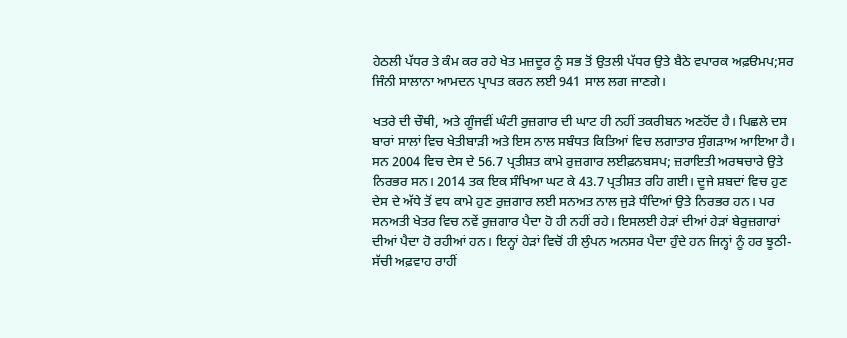ਹੇਠਲੀ ਪੱਧਰ ਤੇ ਕੰਮ ਕਰ ਰਹੇ ਖੇਤ ਮਜ਼ਦੂਰ ਨੂੰ ਸਭ ਤੋਂ ਉਤਲੀ ਪੱਧਰ ਉਤੇ ਬੈਠੇ ਵਪਾਰਕ ਅਫ਼ੳਮਪ;ਸਰ ਜਿੰਨੀ ਸਾਲਾਨਾ ਆਮਦਨ ਪ੍ਰਾਪਤ ਕਰਨ ਲਈ 941 ਸਾਲ ਲਗ ਜਾਣਗੇ।

ਖਤਰੇ ਦੀ ਚੌਥੀ, ਅਤੇ ਗੂੰਜਵੀਂ ਘੰਟੀ ਰੁਜ਼ਗਾਰ ਦੀ ਘਾਟ ਹੀ ਨਹੀਂ ਤਕਰੀਬਨ ਅਣਹੋਂਦ ਹੈ। ਪਿਛਲੇ ਦਸ ਬਾਰਾਂ ਸਾਲਾਂ ਵਿਚ ਖੇਤੀਬਾੜੀ ਅਤੇ ਇਸ ਨਾਲ ਸਬੰਧਤ ਕਿਤਿਆਂ ਵਿਚ ਲਗਾਤਾਰ ਸੁੰਗੜਾਅ ਆਇਆ ਹੈ। ਸਨ 2004 ਵਿਚ ਦੇਸ ਦੇ 56.7 ਪ੍ਰਤੀਸ਼ਤ ਕਾਮੇ ਰੁਜ਼ਗਾਰ ਲਈਫ਼ਨਬਸਪ; ਜ਼ਰਾਇਤੀ ਅਰਥਚਾਰੇ ਉਤੇ ਨਿਰਭਰ ਸਨ। 2014 ਤਕ ਇਕ ਸੰਖਿਆ ਘਟ ਕੇ 43.7 ਪ੍ਰਤੀਸ਼ਤ ਰਹਿ ਗਈ। ਦੂਜੇ ਸ਼ਬਦਾਂ ਵਿਚ ਹੁਣ ਦੇਸ ਦੇ ਅੱਧੇ ਤੋਂ ਵਧ ਕਾਮੇ ਹੁਣ ਰੁਜ਼ਗਾਰ ਲਈ ਸਨਅਤ ਨਾਲ ਜੁੜੇ ਧੰਦਿਆਂ ਉਤੇ ਨਿਰਭਰ ਹਨ। ਪਰ ਸਨਅਤੀ ਖੇਤਰ ਵਿਚ ਨਵੇਂ ਰੁਜ਼ਗਾਰ ਪੈਦਾ ਹੋ ਹੀ ਨਹੀਂ ਰਹੇ। ਇਸਲਈ ਹੇੜਾਂ ਦੀਆਂ ਹੇੜਾਂ ਬੇਰੁਜ਼ਗਾਰਾਂ ਦੀਆਂ ਪੈਦਾ ਹੋ ਰਹੀਆਂ ਹਨ। ਇਨ੍ਹਾਂ ਹੇੜਾਂ ਵਿਚੋਂ ਹੀ ਲੁੰਪਨ ਅਨਸਰ ਪੈਦਾ ਹੁੰਦੇ ਹਨ ਜਿਨ੍ਹਾਂ ਨੂੰ ਹਰ ਝੂਠੀ-ਸੱਚੀ ਅਫ਼ਵਾਹ ਰਾਹੀਂ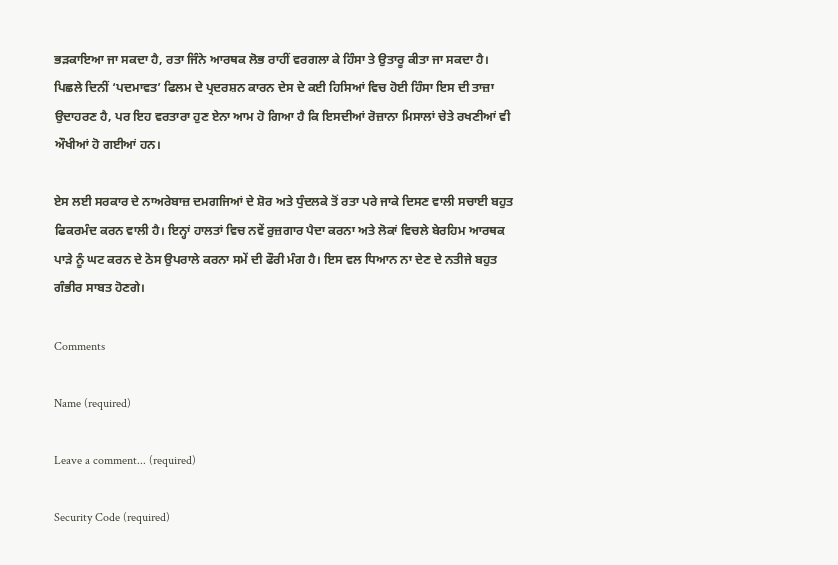ਭੜਕਾਇਆ ਜਾ ਸਕਦਾ ਹੈ, ਰਤਾ ਜਿੰਨੇ ਆਰਥਕ ਲੋਭ ਰਾਹੀਂ ਵਰਗਲਾ ਕੇ ਹਿੰਸਾ ਤੇ ਉਤਾਰੂ ਕੀਤਾ ਜਾ ਸਕਦਾ ਹੈ। ਪਿਛਲੇ ਦਿਨੀਂ ‘ਪਦਮਾਵਤ’ ਫਿਲਮ ਦੇ ਪ੍ਰਦਰਸ਼ਨ ਕਾਰਨ ਦੇਸ ਦੇ ਕਈ ਹਿਸਿਆਂ ਵਿਚ ਹੋਈ ਹਿੰਸਾ ਇਸ ਦੀ ਤਾਜ਼ਾ ਉਦਾਹਰਣ ਹੈ, ਪਰ ਇਹ ਵਰਤਾਰਾ ਹੁਣ ਏਨਾ ਆਮ ਹੋ ਗਿਆ ਹੈ ਕਿ ਇਸਦੀਆਂ ਰੋਜ਼ਾਨਾ ਮਿਸਾਲਾਂ ਚੇਤੇ ਰਖਣੀਆਂ ਵੀ ਔਖੀਆਂ ਹੋ ਗਈਆਂ ਹਨ।

ਏਸ ਲਈ ਸਰਕਾਰ ਦੇ ਨਾਅਰੇਬਾਜ਼ ਦਮਗਜਿਆਂ ਦੇ ਸ਼ੋਰ ਅਤੇ ਧੁੰਦਲਕੇ ਤੋਂ ਰਤਾ ਪਰੇ ਜਾਕੇ ਦਿਸਣ ਵਾਲੀ ਸਚਾਈ ਬਹੁਤ ਫਿਕਰਮੰਦ ਕਰਨ ਵਾਲੀ ਹੈ। ਇਨ੍ਹਾਂ ਹਾਲਤਾਂ ਵਿਚ ਨਵੇਂ ਰੁਜ਼ਗਾਰ ਪੈਦਾ ਕਰਨਾ ਅਤੇ ਲੋਕਾਂ ਵਿਚਲੇ ਬੇਰਹਿਮ ਆਰਥਕ ਪਾੜੇ ਨੂੰ ਘਟ ਕਰਨ ਦੇ ਠੋਸ ਉਪਰਾਲੇ ਕਰਨਾ ਸਮੇਂ ਦੀ ਫੌਰੀ ਮੰਗ ਹੈ। ਇਸ ਵਲ ਧਿਆਨ ਨਾ ਦੇਣ ਦੇ ਨਤੀਜੇ ਬਹੁਤ ਗੰਭੀਰ ਸਾਬਤ ਹੋਣਗੇ।

Comments

Name (required)

Leave a comment... (required)

Security Code (required)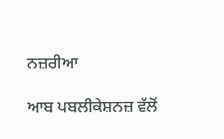ਨਜ਼ਰੀਆ

ਆਬ ਪਬਲੀਕੇਸ਼ਨਜ਼ ਵੱਲੋਂ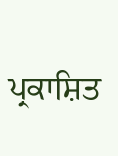ਪ੍ਰਕਾਸ਼ਿਤ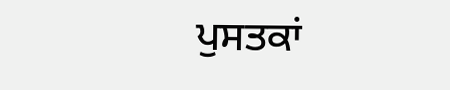ਪੁਸਤਕਾਂ